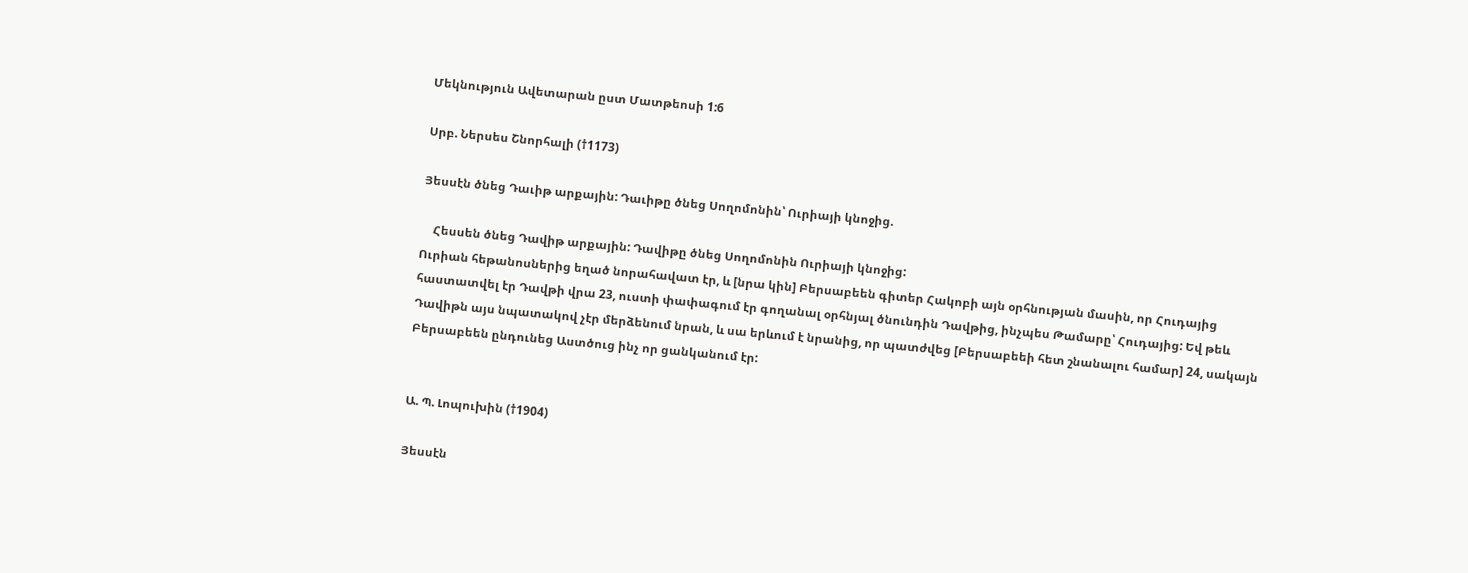Մեկնություն Ավետարան ըստ Մատթեոսի 1:6

Սրբ. Ներսես Շնորհալի (†1173)

Յեսսէն ծնեց Դաւիթ արքային: Դաւիթը ծնեց Սողոմոնին՝ Ուրիայի կնոջից.

    Հեսսեն ծնեց Դավիթ արքային: Դավիթը ծնեց Սողոմոնին Ուրիայի կնոջից:
Ուրիան հեթանոսներից եղած նորահավատ էր, և [նրա կին] Բերսաբեեն գիտեր Հակոբի այն օրհնության մասին, որ Հուդայից հաստատվել էր Դավթի վրա 23, ուստի փափագում էր գողանալ օրհնյալ ծնունդին Դավթից, ինչպես Թամարը՝ Հուդայից: Եվ թեև Դավիթն այս նպատակով չէր մերձենում նրան, և սա երևում է նրանից, որ պատժվեց [Բերսաբեեի հետ շնանալու համար] 24, սակայն Բերսաբեեն ընդունեց Աստծուց ինչ որ ցանկանում էր:


Ա. Պ. Լոպուխին (†1904)

Յեսսէն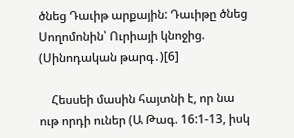ծնեց Դաւիթ արքային: Դաւիթը ծնեց Սողոմոնին՝ Ուրիայի կնոջից. (Սինոդական թարգ․)[6]

    Հեսսեի մասին հայտնի է, որ նա ութ որդի ուներ (Ա Թագ. 16:1-13, իսկ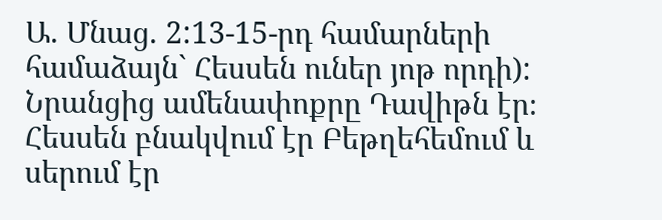Ա. Մնաց. 2:13-15-րդ համարների համաձայն` Հեսսեն ուներ յոթ որդի): Նրանցից ամենափոքրը Դավիթն էր։ Հեսսեն բնակվում էր Բեթղեհեմում և սերում էր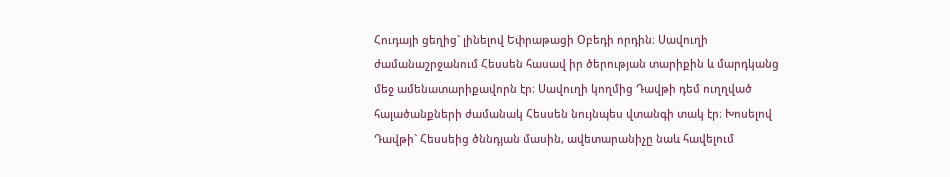Հուդայի ցեղից` լինելով Եփրաթացի Օբեդի որդին։ Սավուղի ժամանաշրջանում Հեսսեն հասավ իր ծերության տարիքին և մարդկանց մեջ ամենատարիքավորն էր։ Սավուղի կողմից Դավթի դեմ ուղղված հալածանքների ժամանակ Հեսսեն նույնպես վտանգի տակ էր։ Խոսելով Դավթի` Հեսսեից ծննդյան մասին, ավետարանիչը նաև հավելում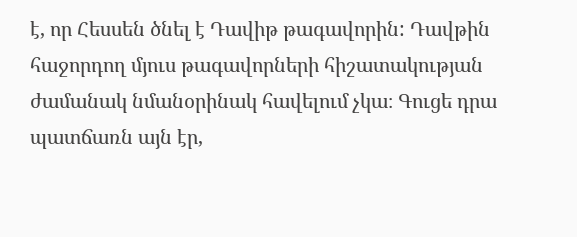է, որ Հեսսեն ծնել է Դավիթ թագավորին: Դավթին հաջորդող մյուս թագավորների հիշատակության ժամանակ նմանօրինակ հավելում չկա։ Գուցե դրա պատճառն այն էր,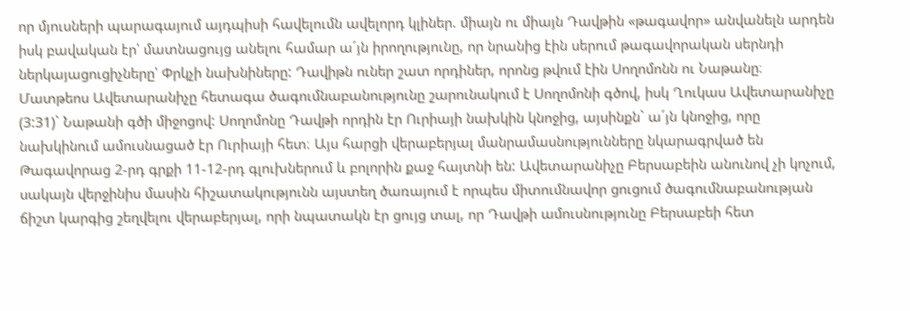որ մյուսների պարագայում այդպիսի հավելումն ավելորդ կլիներ. միայն ու միայն Դավթին «թագավոր» անվանելն արդեն իսկ բավական էր՝ մատնացույց անելու համար ա´յն իրողությունը, որ նրանից էին սերում թագավորական սերնդի ներկայացուցիչները՝ Փրկչի նախնիները: Դավիթն ուներ շատ որդիներ, որոնց թվում էին Սողոմոնն ու Նաթանը։ Մատթեոս Ավետարանիչը հետագա ծագումնաբանությունը շարունակում է Սողոմոնի գծով, իսկ Ղուկաս Ավետարանիչը (3:31)` Նաթանի գծի միջոցով: Սողոմոնը Դավթի որդին էր Ուրիայի նախկին կնոջից, այսինքն` ա´յն կնոջից, որը նախկինում ամուսնացած էր Ուրիայի հետ։ Այս հարցի վերաբերյալ մանրամասնությունները նկարագրված են Թագավորաց 2-րդ գրքի 11-12-րդ գլուխներում և բոլորին քաջ հայտնի են: Ավետարանիչը Բերսաբեին անունով չի կոչում, սակայն վերջինիս մասին հիշատակությունն այստեղ ծառայում է որպես միտումնավոր ցուցում ծագումնաբանության ճիշտ կարգից շեղվելու վերաբերյալ, որի նպատակն էր ցույց տալ, որ Դավթի ամուսնությունը Բերսաբեի հետ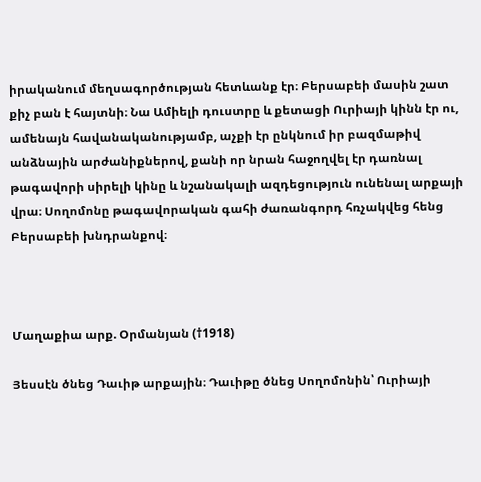իրականում մեղսագործության հետևանք էր։ Բերսաբեի մասին շատ քիչ բան է հայտնի։ Նա Ամիելի դուստրը և քետացի Ուրիայի կինն էր ու, ամենայն հավանականությամբ, աչքի էր ընկնում իր բազմաթիվ անձնային արժանիքներով, քանի որ նրան հաջողվել էր դառնալ թագավորի սիրելի կինը և նշանակալի ազդեցություն ունենալ արքայի վրա։ Սողոմոնը թագավորական գահի ժառանգորդ հռչակվեց հենց Բերսաբեի խնդրանքով։



Մաղաքիա արք. Օրմանյան (†1918)

Յեսսէն ծնեց Դաւիթ արքային։ Դաւիթը ծնեց Սողոմոնին՝ Ուրիայի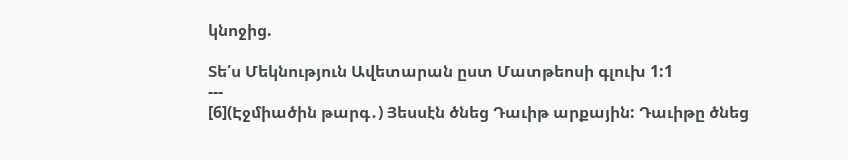կնոջից.

Տե՛ս Մեկնություն Ավետարան ըստ Մատթեոսի գլուխ 1:1
---
[6](Էջմիածին թարգ․) Յեսսէն ծնեց Դաւիթ արքային: Դաւիթը ծնեց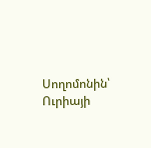Սողոմոնին՝ Ուրիայի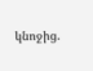կնոջից.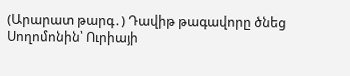(Արարատ թարգ․) Դավիթ թագավորը ծնեց Սողոմոնին՝ Ուրիայի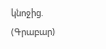կնոջից.
(Գրաբար)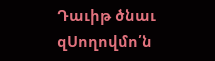Դաւիթ ծնաւ զՍողովմո՛ն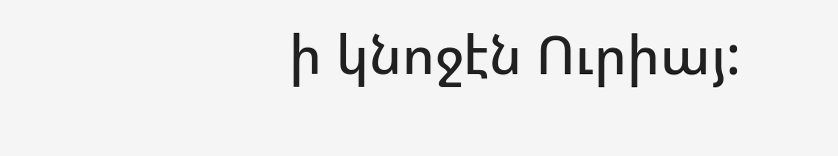ի կնոջէն Ուրիայ: